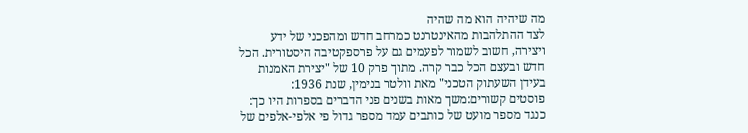מה שיהיה הוא מה שהיה
לצד ההתלהבות מהאינטרנט כמרחב חדש ומהפכני של ידע ויצירה, חשוב לשמור לפעמים גם על פרספקטיבה היסטורית. הכל חדש ובעצם הכל כבר קרה. מתוך פרק 10 של "יצירת האמנות בעידן השעתוק הטכני" מאת וולטר בנימין, שנת 1936:
פוסטים קשורים:משך מאות בשנים פני הדברים בספרות היו כך: כנגד מספר מועט של כותבים עמד מספר גדול פי אלפי-אלפים של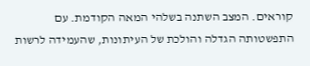קוראים. המצב השתנה בשלהי המאה הקודמת. עם התפשטותה הגדלה והולכת של העיתונות, שהעמידה לרשות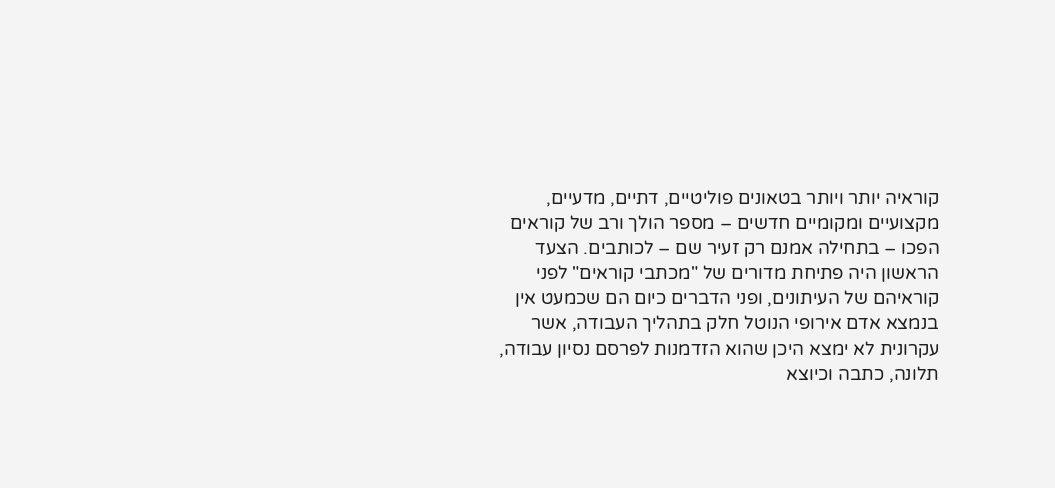קוראיה יותר ויותר בטאונים פוליטיים, דתיים, מדעיים, מקצועיים ומקומיים חדשים – מספר הולך ורב של קוראים הפכו – בתחילה אמנם רק זעיר שם – לכותבים. הצעד הראשון היה פתיחת מדורים של "מכתבי קוראים" לפני קוראיהם של העיתונים, ופני הדברים כיום הם שכמעט אין בנמצא אדם אירופי הנוטל חלק בתהליך העבודה, אשר עקרונית לא ימצא היכן שהוא הזדמנות לפרסם נסיון עבודה, תלונה, כתבה וכיוצא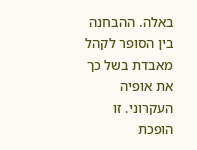באלה. ההבחנה בין הסופר לקהל מאבדת בשל כך את אופיה העקרוני. זו הופכת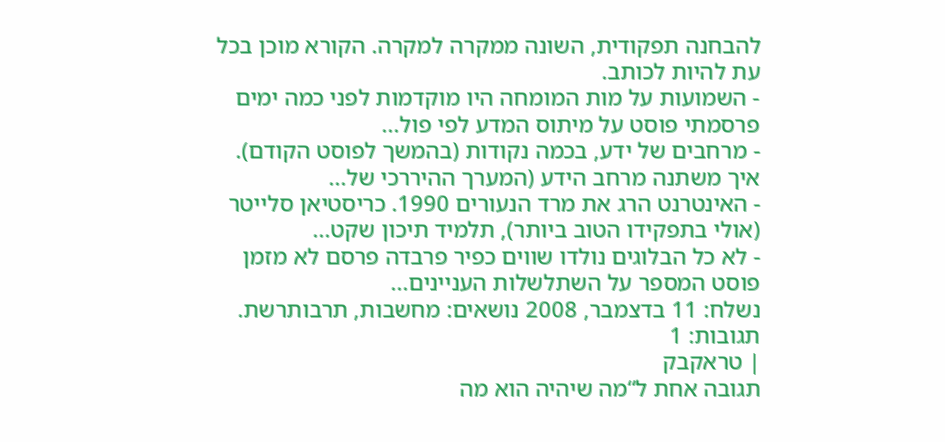להבחנה תפקודית, השונה ממקרה למקרה. הקורא מוכן בכל עת להיות לכותב.
- השמועות על מות המומחה היו מוקדמות לפני כמה ימים פרסמתי פוסט על מיתוס המדע לפי פול...
- מרחבים של ידע, בכמה נקודות (בהמשך לפוסט הקודם). איך משתנה מרחב הידע (המערך ההיררכי של...
- האינטרנט הרג את מרד הנעורים 1990. כריסטיאן סלייטר (אולי בתפקידו הטוב ביותר), תלמיד תיכון שקט...
- לא כל הבלוגים נולדו שווים כפיר פרבדה פרסם לא מזמן פוסט המספר על השתלשלות העניינים...
נשלח: 11 בדצמבר, 2008 נושאים: מחשבות, תרבותרשת.
תגובות: 1
| טראקבק
תגובה אחת ל“מה שיהיה הוא מה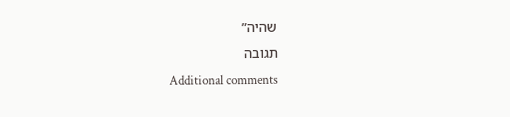שהיה”
תגובה
Additional comments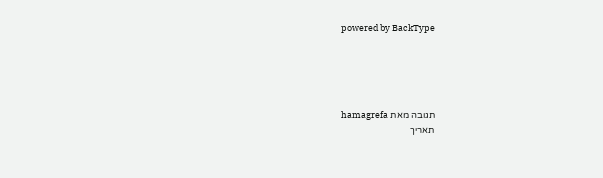powered by BackType





תגובה מאת hamagrefa
תאריך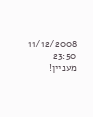11/12/2008 23:50
מעניין!